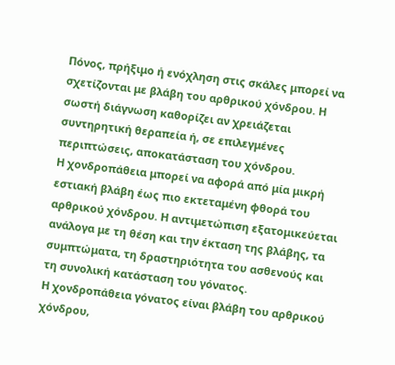Πόνος, πρήξιμο ή ενόχληση στις σκάλες μπορεί να σχετίζονται με βλάβη του αρθρικού χόνδρου. Η σωστή διάγνωση καθορίζει αν χρειάζεται συντηρητική θεραπεία ή, σε επιλεγμένες περιπτώσεις, αποκατάσταση του χόνδρου.
Η χονδροπάθεια μπορεί να αφορά από μία μικρή εστιακή βλάβη έως πιο εκτεταμένη φθορά του αρθρικού χόνδρου. Η αντιμετώπιση εξατομικεύεται ανάλογα με τη θέση και την έκταση της βλάβης, τα συμπτώματα, τη δραστηριότητα του ασθενούς και τη συνολική κατάσταση του γόνατος.
Η χονδροπάθεια γόνατος είναι βλάβη του αρθρικού χόνδρου,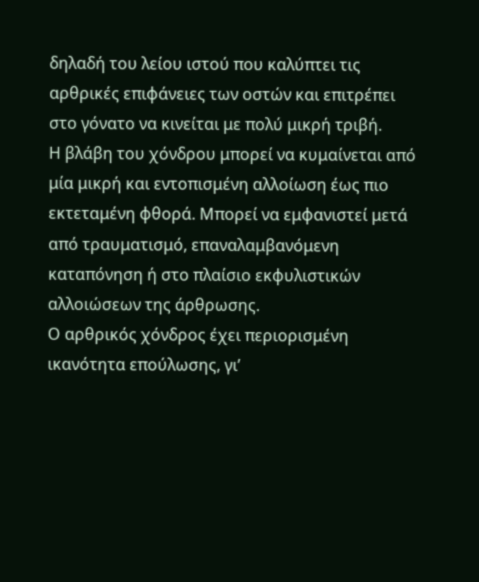δηλαδή του λείου ιστού που καλύπτει τις αρθρικές επιφάνειες των οστών και επιτρέπει στο γόνατο να κινείται με πολύ μικρή τριβή.
Η βλάβη του χόνδρου μπορεί να κυμαίνεται από μία μικρή και εντοπισμένη αλλοίωση έως πιο εκτεταμένη φθορά. Μπορεί να εμφανιστεί μετά από τραυματισμό, επαναλαμβανόμενη καταπόνηση ή στο πλαίσιο εκφυλιστικών αλλοιώσεων της άρθρωσης.
Ο αρθρικός χόνδρος έχει περιορισμένη ικανότητα επούλωσης, γι’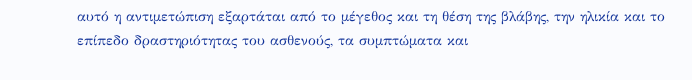αυτό η αντιμετώπιση εξαρτάται από το μέγεθος και τη θέση της βλάβης, την ηλικία και το επίπεδο δραστηριότητας του ασθενούς, τα συμπτώματα και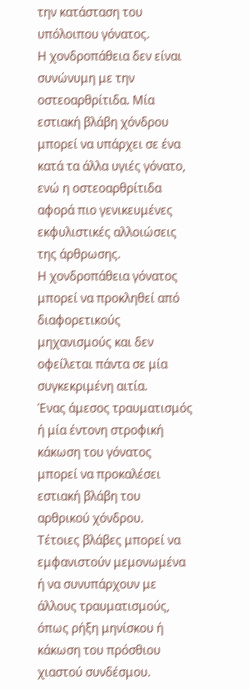την κατάσταση του υπόλοιπου γόνατος.
Η χονδροπάθεια δεν είναι συνώνυμη με την οστεοαρθρίτιδα. Μία εστιακή βλάβη χόνδρου μπορεί να υπάρχει σε ένα κατά τα άλλα υγιές γόνατο, ενώ η οστεοαρθρίτιδα αφορά πιο γενικευμένες εκφυλιστικές αλλοιώσεις της άρθρωσης.
Η χονδροπάθεια γόνατος μπορεί να προκληθεί από διαφορετικούς μηχανισμούς και δεν οφείλεται πάντα σε μία συγκεκριμένη αιτία.
Ένας άμεσος τραυματισμός ή μία έντονη στροφική κάκωση του γόνατος μπορεί να προκαλέσει εστιακή βλάβη του αρθρικού χόνδρου.
Τέτοιες βλάβες μπορεί να εμφανιστούν μεμονωμένα ή να συνυπάρχουν με άλλους τραυματισμούς, όπως ρήξη μηνίσκου ή κάκωση του πρόσθιου χιαστού συνδέσμου.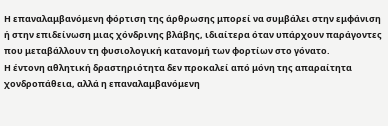Η επαναλαμβανόμενη φόρτιση της άρθρωσης μπορεί να συμβάλει στην εμφάνιση ή στην επιδείνωση μιας χόνδρινης βλάβης, ιδιαίτερα όταν υπάρχουν παράγοντες που μεταβάλλουν τη φυσιολογική κατανομή των φορτίων στο γόνατο.
Η έντονη αθλητική δραστηριότητα δεν προκαλεί από μόνη της απαραίτητα χονδροπάθεια, αλλά η επαναλαμβανόμενη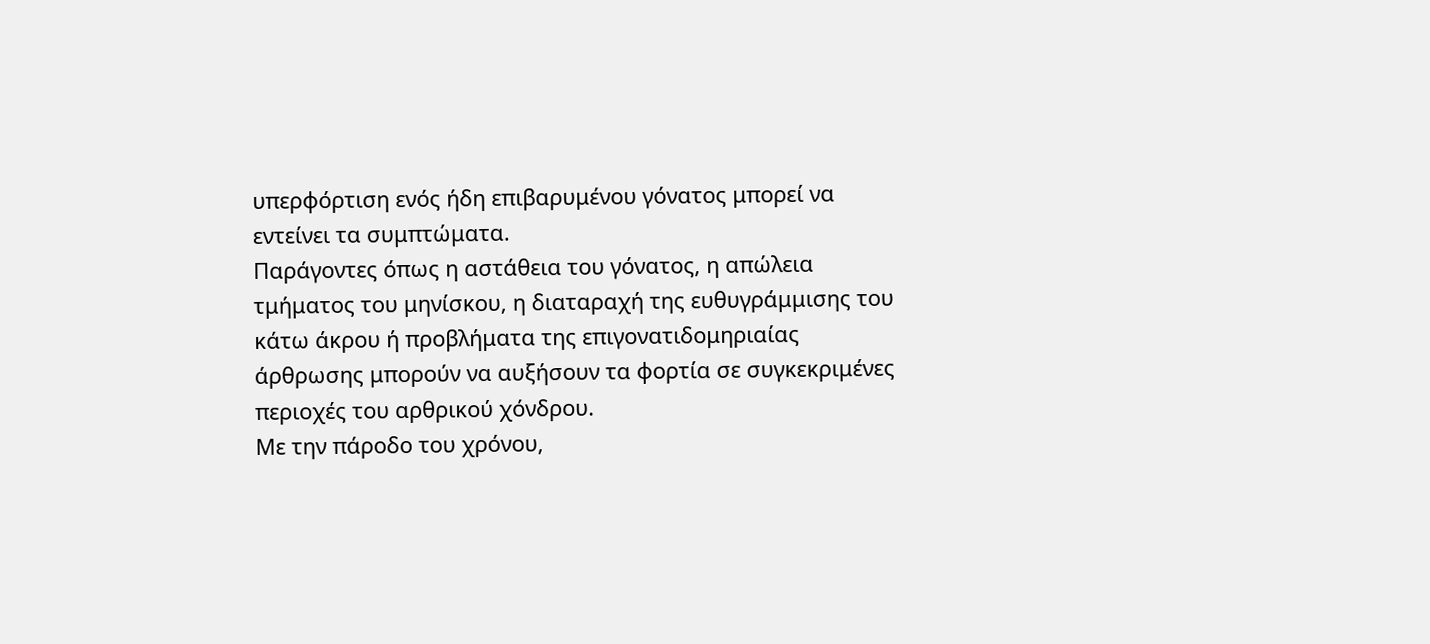υπερφόρτιση ενός ήδη επιβαρυμένου γόνατος μπορεί να εντείνει τα συμπτώματα.
Παράγοντες όπως η αστάθεια του γόνατος, η απώλεια τμήματος του μηνίσκου, η διαταραχή της ευθυγράμμισης του κάτω άκρου ή προβλήματα της επιγονατιδομηριαίας άρθρωσης μπορούν να αυξήσουν τα φορτία σε συγκεκριμένες περιοχές του αρθρικού χόνδρου.
Με την πάροδο του χρόνου,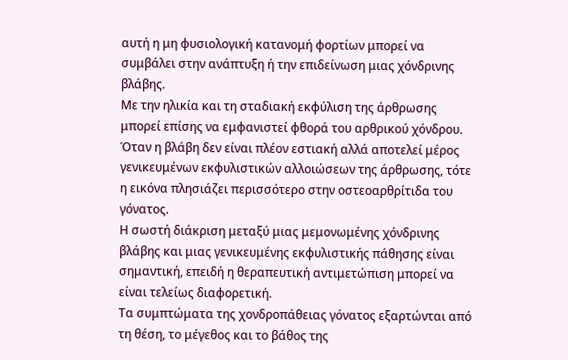αυτή η μη φυσιολογική κατανομή φορτίων μπορεί να συμβάλει στην ανάπτυξη ή την επιδείνωση μιας χόνδρινης βλάβης.
Με την ηλικία και τη σταδιακή εκφύλιση της άρθρωσης μπορεί επίσης να εμφανιστεί φθορά του αρθρικού χόνδρου.
Όταν η βλάβη δεν είναι πλέον εστιακή αλλά αποτελεί μέρος γενικευμένων εκφυλιστικών αλλοιώσεων της άρθρωσης, τότε η εικόνα πλησιάζει περισσότερο στην οστεοαρθρίτιδα του γόνατος.
Η σωστή διάκριση μεταξύ μιας μεμονωμένης χόνδρινης βλάβης και μιας γενικευμένης εκφυλιστικής πάθησης είναι σημαντική, επειδή η θεραπευτική αντιμετώπιση μπορεί να είναι τελείως διαφορετική.
Τα συμπτώματα της χονδροπάθειας γόνατος εξαρτώνται από τη θέση, το μέγεθος και το βάθος της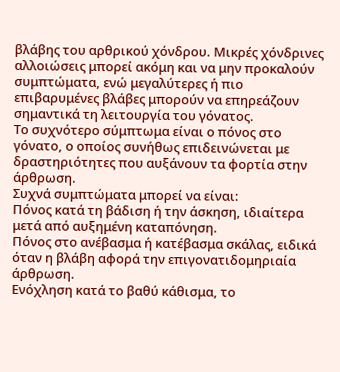βλάβης του αρθρικού χόνδρου. Μικρές χόνδρινες αλλοιώσεις μπορεί ακόμη και να μην προκαλούν συμπτώματα, ενώ μεγαλύτερες ή πιο επιβαρυμένες βλάβες μπορούν να επηρεάζουν σημαντικά τη λειτουργία του γόνατος.
Το συχνότερο σύμπτωμα είναι ο πόνος στο γόνατο, ο οποίος συνήθως επιδεινώνεται με δραστηριότητες που αυξάνουν τα φορτία στην άρθρωση.
Συχνά συμπτώματα μπορεί να είναι:
Πόνος κατά τη βάδιση ή την άσκηση, ιδιαίτερα μετά από αυξημένη καταπόνηση.
Πόνος στο ανέβασμα ή κατέβασμα σκάλας, ειδικά όταν η βλάβη αφορά την επιγονατιδομηριαία άρθρωση.
Ενόχληση κατά το βαθύ κάθισμα, το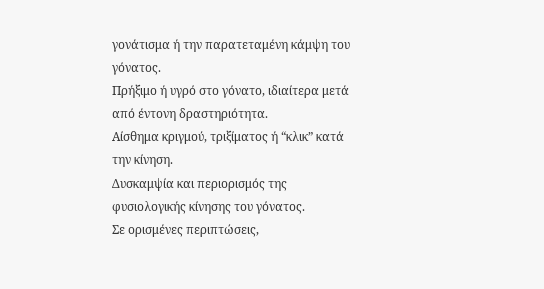γονάτισμα ή την παρατεταμένη κάμψη του γόνατος.
Πρήξιμο ή υγρό στο γόνατο, ιδιαίτερα μετά από έντονη δραστηριότητα.
Αίσθημα κριγμού, τριξίματος ή “κλικ” κατά την κίνηση.
Δυσκαμψία και περιορισμός της φυσιολογικής κίνησης του γόνατος.
Σε ορισμένες περιπτώσεις,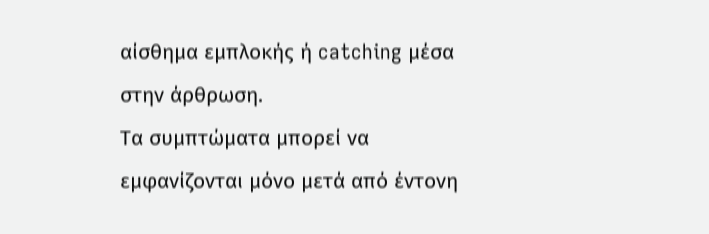αίσθημα εμπλοκής ή catching μέσα στην άρθρωση.
Τα συμπτώματα μπορεί να εμφανίζονται μόνο μετά από έντονη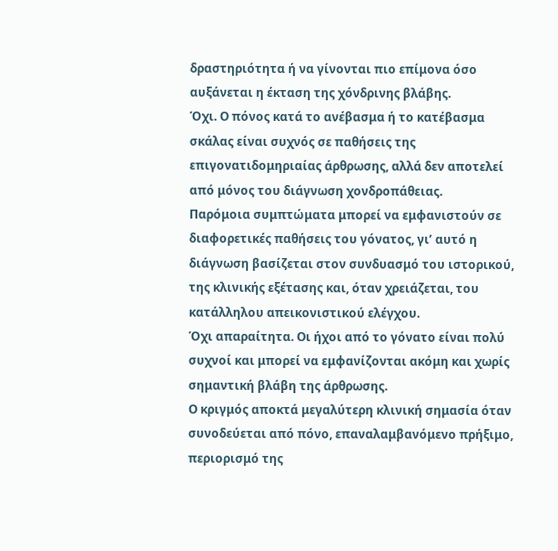δραστηριότητα ή να γίνονται πιο επίμονα όσο αυξάνεται η έκταση της χόνδρινης βλάβης.
Όχι. Ο πόνος κατά το ανέβασμα ή το κατέβασμα σκάλας είναι συχνός σε παθήσεις της επιγονατιδομηριαίας άρθρωσης, αλλά δεν αποτελεί από μόνος του διάγνωση χονδροπάθειας.
Παρόμοια συμπτώματα μπορεί να εμφανιστούν σε διαφορετικές παθήσεις του γόνατος, γι’ αυτό η διάγνωση βασίζεται στον συνδυασμό του ιστορικού, της κλινικής εξέτασης και, όταν χρειάζεται, του κατάλληλου απεικονιστικού ελέγχου.
Όχι απαραίτητα. Οι ήχοι από το γόνατο είναι πολύ συχνοί και μπορεί να εμφανίζονται ακόμη και χωρίς σημαντική βλάβη της άρθρωσης.
Ο κριγμός αποκτά μεγαλύτερη κλινική σημασία όταν συνοδεύεται από πόνο, επαναλαμβανόμενο πρήξιμο, περιορισμό της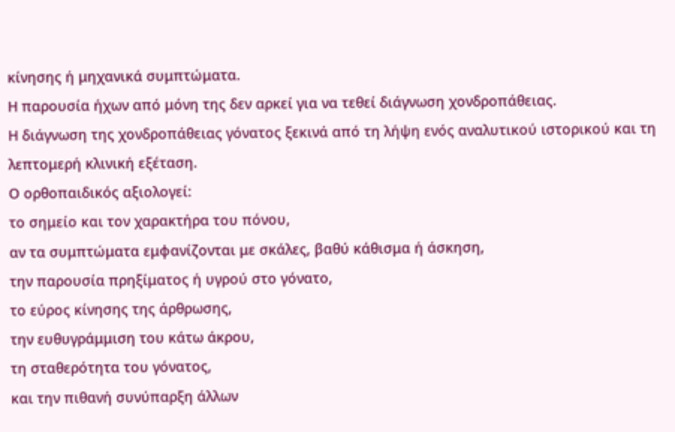κίνησης ή μηχανικά συμπτώματα.
Η παρουσία ήχων από μόνη της δεν αρκεί για να τεθεί διάγνωση χονδροπάθειας.
Η διάγνωση της χονδροπάθειας γόνατος ξεκινά από τη λήψη ενός αναλυτικού ιστορικού και τη λεπτομερή κλινική εξέταση.
Ο ορθοπαιδικός αξιολογεί:
το σημείο και τον χαρακτήρα του πόνου,
αν τα συμπτώματα εμφανίζονται με σκάλες, βαθύ κάθισμα ή άσκηση,
την παρουσία πρηξίματος ή υγρού στο γόνατο,
το εύρος κίνησης της άρθρωσης,
την ευθυγράμμιση του κάτω άκρου,
τη σταθερότητα του γόνατος,
και την πιθανή συνύπαρξη άλλων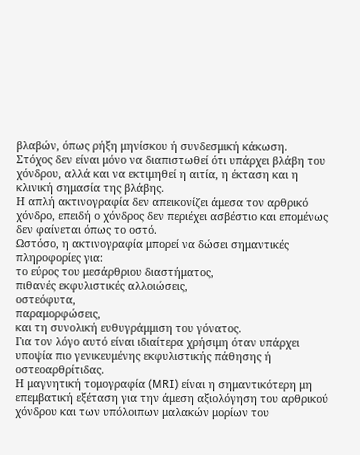βλαβών, όπως ρήξη μηνίσκου ή συνδεσμική κάκωση.
Στόχος δεν είναι μόνο να διαπιστωθεί ότι υπάρχει βλάβη του χόνδρου, αλλά και να εκτιμηθεί η αιτία, η έκταση και η κλινική σημασία της βλάβης.
Η απλή ακτινογραφία δεν απεικονίζει άμεσα τον αρθρικό χόνδρο, επειδή ο χόνδρος δεν περιέχει ασβέστιο και επομένως δεν φαίνεται όπως το οστό.
Ωστόσο, η ακτινογραφία μπορεί να δώσει σημαντικές πληροφορίες για:
το εύρος του μεσάρθριου διαστήματος,
πιθανές εκφυλιστικές αλλοιώσεις,
οστεόφυτα,
παραμορφώσεις,
και τη συνολική ευθυγράμμιση του γόνατος.
Για τον λόγο αυτό είναι ιδιαίτερα χρήσιμη όταν υπάρχει υποψία πιο γενικευμένης εκφυλιστικής πάθησης ή οστεοαρθρίτιδας.
Η μαγνητική τομογραφία (MRI) είναι η σημαντικότερη μη επεμβατική εξέταση για την άμεση αξιολόγηση του αρθρικού χόνδρου και των υπόλοιπων μαλακών μορίων του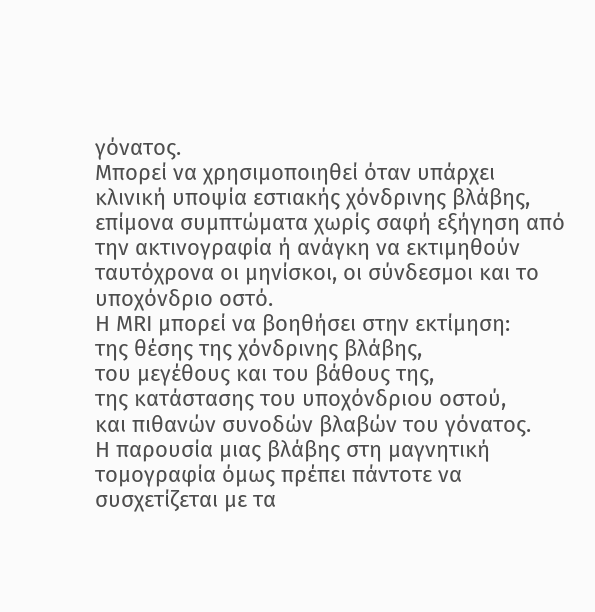γόνατος.
Μπορεί να χρησιμοποιηθεί όταν υπάρχει κλινική υποψία εστιακής χόνδρινης βλάβης, επίμονα συμπτώματα χωρίς σαφή εξήγηση από την ακτινογραφία ή ανάγκη να εκτιμηθούν ταυτόχρονα οι μηνίσκοι, οι σύνδεσμοι και το υποχόνδριο οστό.
Η MRI μπορεί να βοηθήσει στην εκτίμηση:
της θέσης της χόνδρινης βλάβης,
του μεγέθους και του βάθους της,
της κατάστασης του υποχόνδριου οστού,
και πιθανών συνοδών βλαβών του γόνατος.
Η παρουσία μιας βλάβης στη μαγνητική τομογραφία όμως πρέπει πάντοτε να συσχετίζεται με τα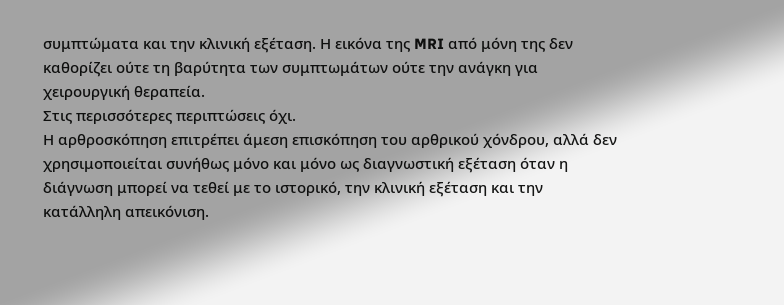συμπτώματα και την κλινική εξέταση. Η εικόνα της MRI από μόνη της δεν καθορίζει ούτε τη βαρύτητα των συμπτωμάτων ούτε την ανάγκη για χειρουργική θεραπεία.
Στις περισσότερες περιπτώσεις όχι.
Η αρθροσκόπηση επιτρέπει άμεση επισκόπηση του αρθρικού χόνδρου, αλλά δεν χρησιμοποιείται συνήθως μόνο και μόνο ως διαγνωστική εξέταση όταν η διάγνωση μπορεί να τεθεί με το ιστορικό, την κλινική εξέταση και την κατάλληλη απεικόνιση.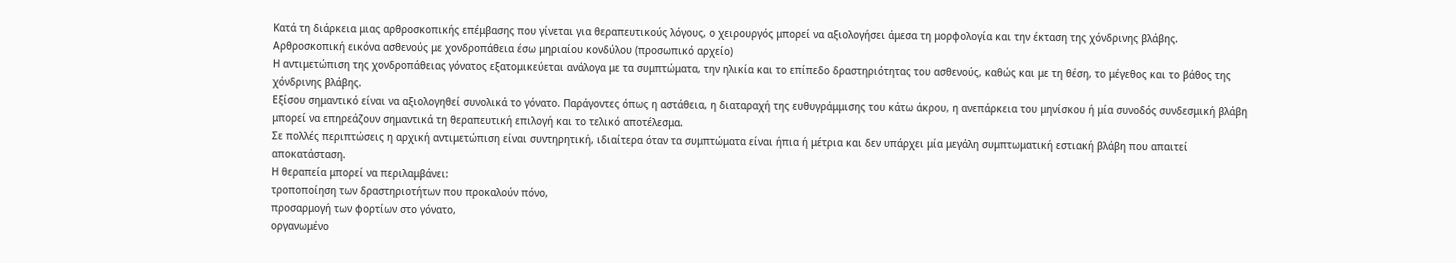Κατά τη διάρκεια μιας αρθροσκοπικής επέμβασης που γίνεται για θεραπευτικούς λόγους, ο χειρουργός μπορεί να αξιολογήσει άμεσα τη μορφολογία και την έκταση της χόνδρινης βλάβης.
Αρθροσκοπική εικόνα ασθενούς με χονδροπάθεια έσω μηριαίου κονδύλου (προσωπικό αρχείο)
Η αντιμετώπιση της χονδροπάθειας γόνατος εξατομικεύεται ανάλογα με τα συμπτώματα, την ηλικία και το επίπεδο δραστηριότητας του ασθενούς, καθώς και με τη θέση, το μέγεθος και το βάθος της χόνδρινης βλάβης.
Εξίσου σημαντικό είναι να αξιολογηθεί συνολικά το γόνατο. Παράγοντες όπως η αστάθεια, η διαταραχή της ευθυγράμμισης του κάτω άκρου, η ανεπάρκεια του μηνίσκου ή μία συνοδός συνδεσμική βλάβη μπορεί να επηρεάζουν σημαντικά τη θεραπευτική επιλογή και το τελικό αποτέλεσμα.
Σε πολλές περιπτώσεις η αρχική αντιμετώπιση είναι συντηρητική, ιδιαίτερα όταν τα συμπτώματα είναι ήπια ή μέτρια και δεν υπάρχει μία μεγάλη συμπτωματική εστιακή βλάβη που απαιτεί αποκατάσταση.
Η θεραπεία μπορεί να περιλαμβάνει:
τροποποίηση των δραστηριοτήτων που προκαλούν πόνο,
προσαρμογή των φορτίων στο γόνατο,
οργανωμένο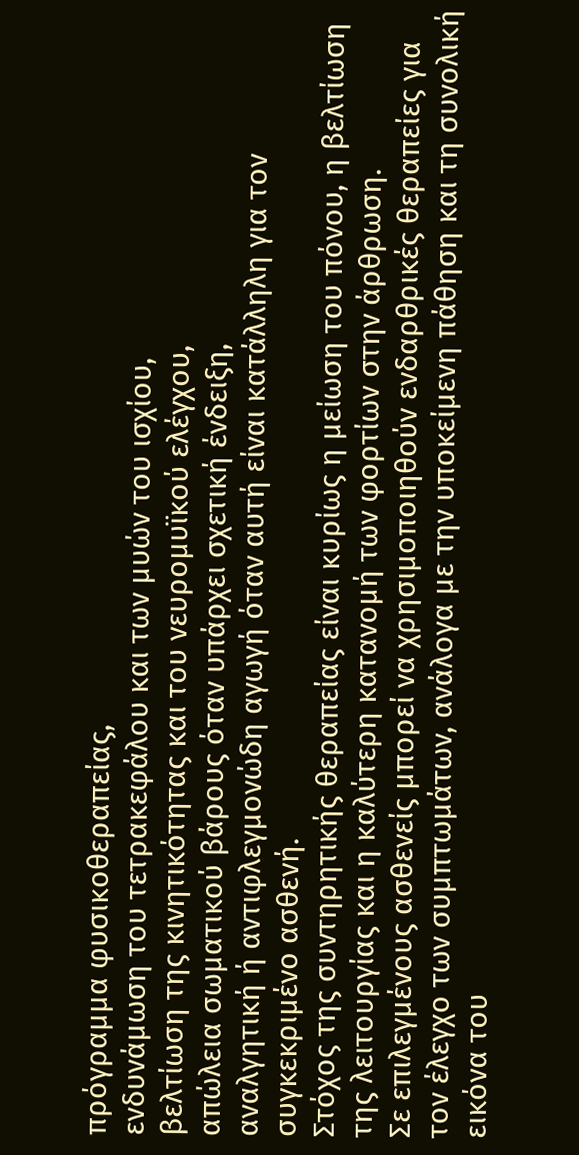πρόγραμμα φυσικοθεραπείας,
ενδυνάμωση του τετρακεφάλου και των μυών του ισχίου,
βελτίωση της κινητικότητας και του νευρομυϊκού ελέγχου,
απώλεια σωματικού βάρους όταν υπάρχει σχετική ένδειξη,
αναλγητική ή αντιφλεγμονώδη αγωγή όταν αυτή είναι κατάλληλη για τον συγκεκριμένο ασθενή.
Στόχος της συντηρητικής θεραπείας είναι κυρίως η μείωση του πόνου, η βελτίωση της λειτουργίας και η καλύτερη κατανομή των φορτίων στην άρθρωση.
Σε επιλεγμένους ασθενείς μπορεί να χρησιμοποιηθούν ενδαρθρικές θεραπείες για τον έλεγχο των συμπτωμάτων, ανάλογα με την υποκείμενη πάθηση και τη συνολική εικόνα του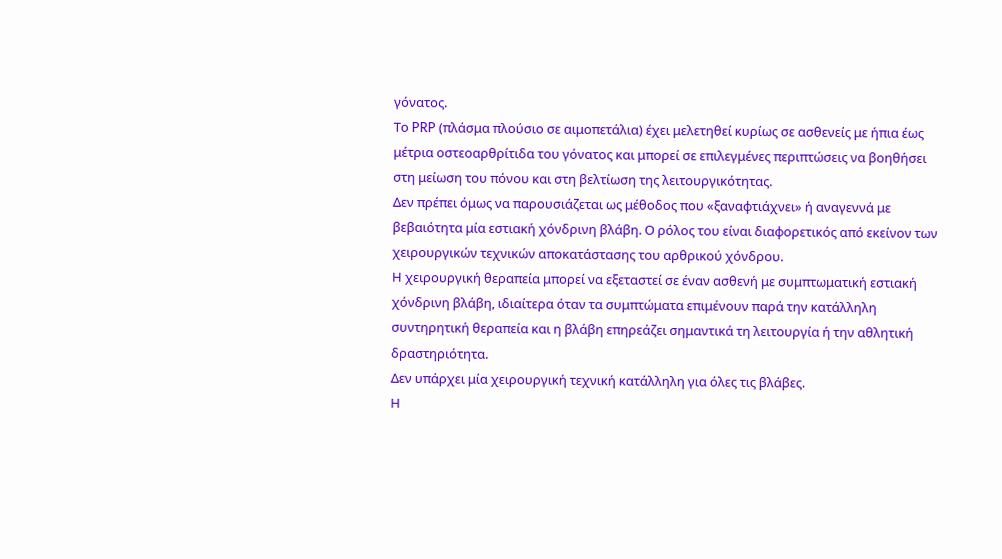γόνατος.
Το PRP (πλάσμα πλούσιο σε αιμοπετάλια) έχει μελετηθεί κυρίως σε ασθενείς με ήπια έως μέτρια οστεοαρθρίτιδα του γόνατος και μπορεί σε επιλεγμένες περιπτώσεις να βοηθήσει στη μείωση του πόνου και στη βελτίωση της λειτουργικότητας.
Δεν πρέπει όμως να παρουσιάζεται ως μέθοδος που «ξαναφτιάχνει» ή αναγεννά με βεβαιότητα μία εστιακή χόνδρινη βλάβη. Ο ρόλος του είναι διαφορετικός από εκείνον των χειρουργικών τεχνικών αποκατάστασης του αρθρικού χόνδρου.
Η χειρουργική θεραπεία μπορεί να εξεταστεί σε έναν ασθενή με συμπτωματική εστιακή χόνδρινη βλάβη, ιδιαίτερα όταν τα συμπτώματα επιμένουν παρά την κατάλληλη συντηρητική θεραπεία και η βλάβη επηρεάζει σημαντικά τη λειτουργία ή την αθλητική δραστηριότητα.
Δεν υπάρχει μία χειρουργική τεχνική κατάλληλη για όλες τις βλάβες.
Η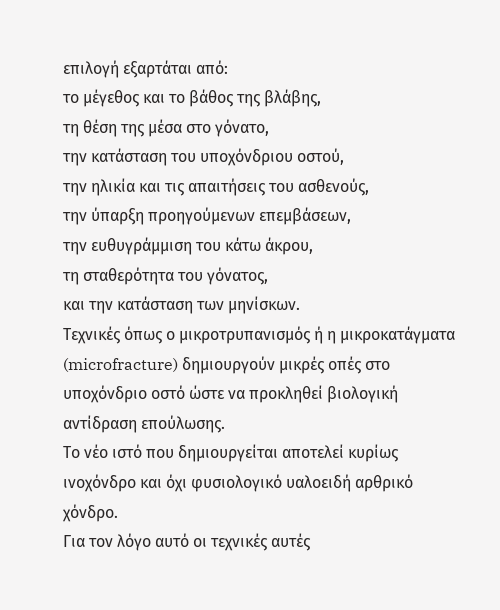επιλογή εξαρτάται από:
το μέγεθος και το βάθος της βλάβης,
τη θέση της μέσα στο γόνατο,
την κατάσταση του υποχόνδριου οστού,
την ηλικία και τις απαιτήσεις του ασθενούς,
την ύπαρξη προηγούμενων επεμβάσεων,
την ευθυγράμμιση του κάτω άκρου,
τη σταθερότητα του γόνατος,
και την κατάσταση των μηνίσκων.
Τεχνικές όπως ο μικροτρυπανισμός ή η μικροκατάγματα (microfracture) δημιουργούν μικρές οπές στο υποχόνδριο οστό ώστε να προκληθεί βιολογική αντίδραση επούλωσης.
Το νέο ιστό που δημιουργείται αποτελεί κυρίως ινοχόνδρο και όχι φυσιολογικό υαλοειδή αρθρικό χόνδρο.
Για τον λόγο αυτό οι τεχνικές αυτές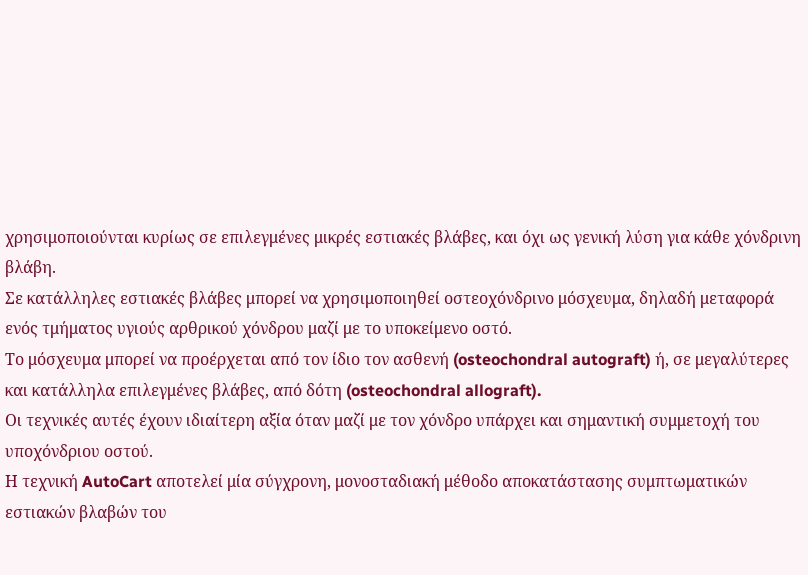χρησιμοποιούνται κυρίως σε επιλεγμένες μικρές εστιακές βλάβες, και όχι ως γενική λύση για κάθε χόνδρινη βλάβη.
Σε κατάλληλες εστιακές βλάβες μπορεί να χρησιμοποιηθεί οστεοχόνδρινο μόσχευμα, δηλαδή μεταφορά ενός τμήματος υγιούς αρθρικού χόνδρου μαζί με το υποκείμενο οστό.
Το μόσχευμα μπορεί να προέρχεται από τον ίδιο τον ασθενή (osteochondral autograft) ή, σε μεγαλύτερες και κατάλληλα επιλεγμένες βλάβες, από δότη (osteochondral allograft).
Οι τεχνικές αυτές έχουν ιδιαίτερη αξία όταν μαζί με τον χόνδρο υπάρχει και σημαντική συμμετοχή του υποχόνδριου οστού.
Η τεχνική AutoCart αποτελεί μία σύγχρονη, μονοσταδιακή μέθοδο αποκατάστασης συμπτωματικών εστιακών βλαβών του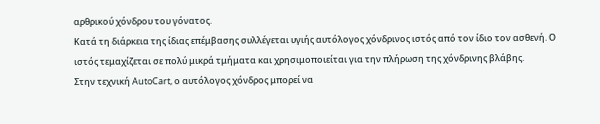αρθρικού χόνδρου του γόνατος.
Κατά τη διάρκεια της ίδιας επέμβασης συλλέγεται υγιής αυτόλογος χόνδρινος ιστός από τον ίδιο τον ασθενή. Ο ιστός τεμαχίζεται σε πολύ μικρά τμήματα και χρησιμοποιείται για την πλήρωση της χόνδρινης βλάβης.
Στην τεχνική AutoCart, ο αυτόλογος χόνδρος μπορεί να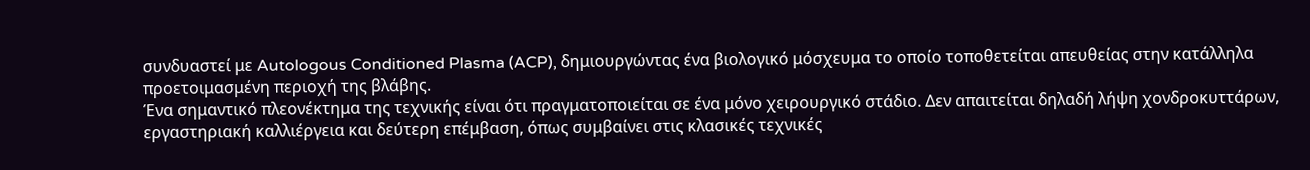συνδυαστεί με Autologous Conditioned Plasma (ACP), δημιουργώντας ένα βιολογικό μόσχευμα το οποίο τοποθετείται απευθείας στην κατάλληλα προετοιμασμένη περιοχή της βλάβης.
Ένα σημαντικό πλεονέκτημα της τεχνικής είναι ότι πραγματοποιείται σε ένα μόνο χειρουργικό στάδιο. Δεν απαιτείται δηλαδή λήψη χονδροκυττάρων, εργαστηριακή καλλιέργεια και δεύτερη επέμβαση, όπως συμβαίνει στις κλασικές τεχνικές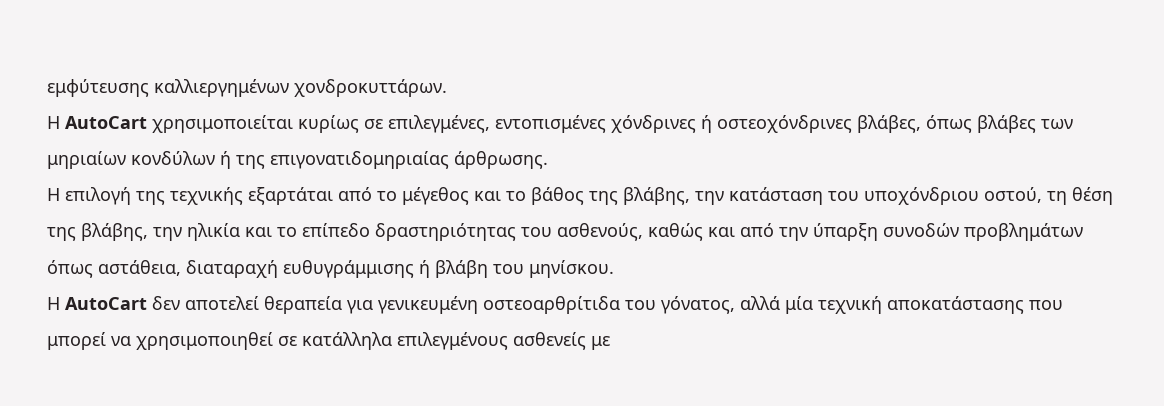εμφύτευσης καλλιεργημένων χονδροκυττάρων.
Η AutoCart χρησιμοποιείται κυρίως σε επιλεγμένες, εντοπισμένες χόνδρινες ή οστεοχόνδρινες βλάβες, όπως βλάβες των μηριαίων κονδύλων ή της επιγονατιδομηριαίας άρθρωσης.
Η επιλογή της τεχνικής εξαρτάται από το μέγεθος και το βάθος της βλάβης, την κατάσταση του υποχόνδριου οστού, τη θέση της βλάβης, την ηλικία και το επίπεδο δραστηριότητας του ασθενούς, καθώς και από την ύπαρξη συνοδών προβλημάτων όπως αστάθεια, διαταραχή ευθυγράμμισης ή βλάβη του μηνίσκου.
Η AutoCart δεν αποτελεί θεραπεία για γενικευμένη οστεοαρθρίτιδα του γόνατος, αλλά μία τεχνική αποκατάστασης που μπορεί να χρησιμοποιηθεί σε κατάλληλα επιλεγμένους ασθενείς με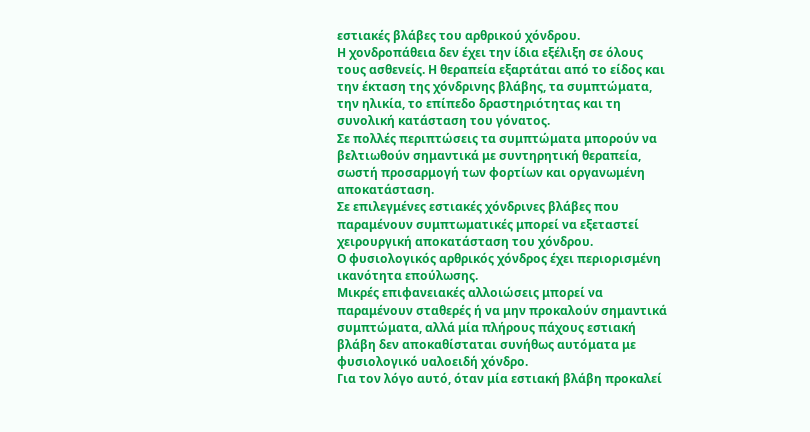εστιακές βλάβες του αρθρικού χόνδρου.
Η χονδροπάθεια δεν έχει την ίδια εξέλιξη σε όλους τους ασθενείς. Η θεραπεία εξαρτάται από το είδος και την έκταση της χόνδρινης βλάβης, τα συμπτώματα, την ηλικία, το επίπεδο δραστηριότητας και τη συνολική κατάσταση του γόνατος.
Σε πολλές περιπτώσεις τα συμπτώματα μπορούν να βελτιωθούν σημαντικά με συντηρητική θεραπεία, σωστή προσαρμογή των φορτίων και οργανωμένη αποκατάσταση.
Σε επιλεγμένες εστιακές χόνδρινες βλάβες που παραμένουν συμπτωματικές μπορεί να εξεταστεί χειρουργική αποκατάσταση του χόνδρου.
Ο φυσιολογικός αρθρικός χόνδρος έχει περιορισμένη ικανότητα επούλωσης.
Μικρές επιφανειακές αλλοιώσεις μπορεί να παραμένουν σταθερές ή να μην προκαλούν σημαντικά συμπτώματα, αλλά μία πλήρους πάχους εστιακή βλάβη δεν αποκαθίσταται συνήθως αυτόματα με φυσιολογικό υαλοειδή χόνδρο.
Για τον λόγο αυτό, όταν μία εστιακή βλάβη προκαλεί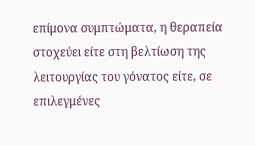επίμονα συμπτώματα, η θεραπεία στοχεύει είτε στη βελτίωση της λειτουργίας του γόνατος είτε, σε επιλεγμένες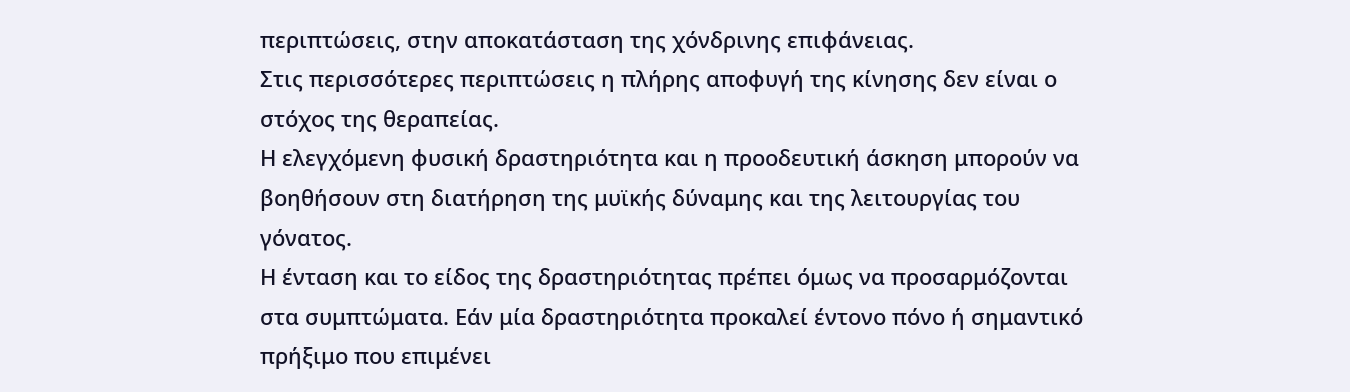περιπτώσεις, στην αποκατάσταση της χόνδρινης επιφάνειας.
Στις περισσότερες περιπτώσεις η πλήρης αποφυγή της κίνησης δεν είναι ο στόχος της θεραπείας.
Η ελεγχόμενη φυσική δραστηριότητα και η προοδευτική άσκηση μπορούν να βοηθήσουν στη διατήρηση της μυϊκής δύναμης και της λειτουργίας του γόνατος.
Η ένταση και το είδος της δραστηριότητας πρέπει όμως να προσαρμόζονται στα συμπτώματα. Εάν μία δραστηριότητα προκαλεί έντονο πόνο ή σημαντικό πρήξιμο που επιμένει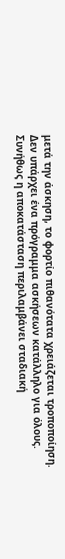μετά την άσκηση, το φορτίο πιθανότατα χρειάζεται τροποποίηση.
Δεν υπάρχει ένα πρόγραμμα ασκήσεων κατάλληλο για όλους.
Συνήθως η αποκατάσταση περιλαμβάνει σταδιακή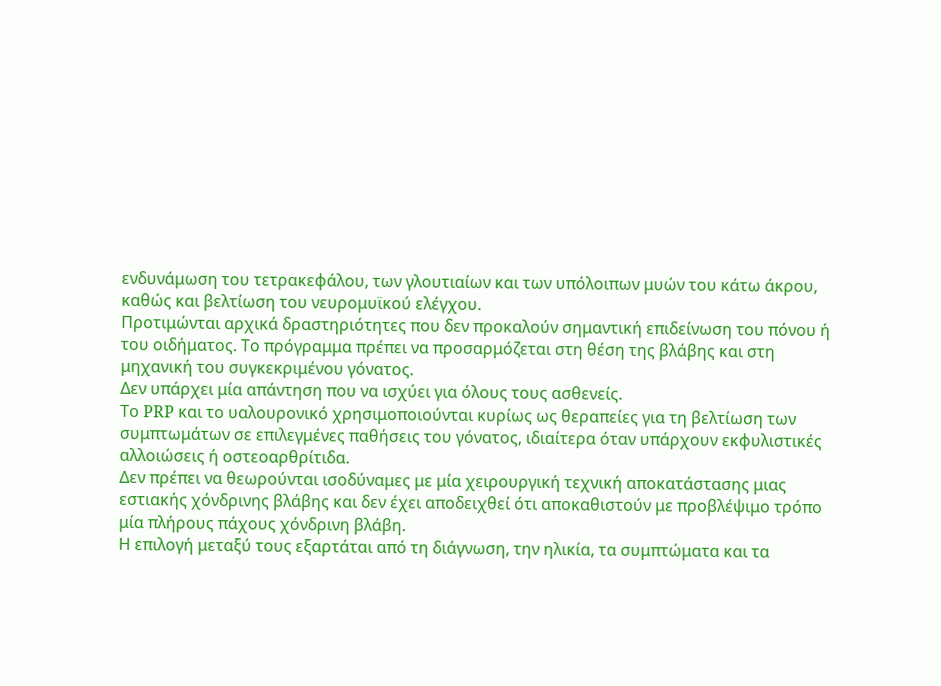ενδυνάμωση του τετρακεφάλου, των γλουτιαίων και των υπόλοιπων μυών του κάτω άκρου, καθώς και βελτίωση του νευρομυϊκού ελέγχου.
Προτιμώνται αρχικά δραστηριότητες που δεν προκαλούν σημαντική επιδείνωση του πόνου ή του οιδήματος. Το πρόγραμμα πρέπει να προσαρμόζεται στη θέση της βλάβης και στη μηχανική του συγκεκριμένου γόνατος.
Δεν υπάρχει μία απάντηση που να ισχύει για όλους τους ασθενείς.
Το PRP και το υαλουρονικό χρησιμοποιούνται κυρίως ως θεραπείες για τη βελτίωση των συμπτωμάτων σε επιλεγμένες παθήσεις του γόνατος, ιδιαίτερα όταν υπάρχουν εκφυλιστικές αλλοιώσεις ή οστεοαρθρίτιδα.
Δεν πρέπει να θεωρούνται ισοδύναμες με μία χειρουργική τεχνική αποκατάστασης μιας εστιακής χόνδρινης βλάβης και δεν έχει αποδειχθεί ότι αποκαθιστούν με προβλέψιμο τρόπο μία πλήρους πάχους χόνδρινη βλάβη.
Η επιλογή μεταξύ τους εξαρτάται από τη διάγνωση, την ηλικία, τα συμπτώματα και τα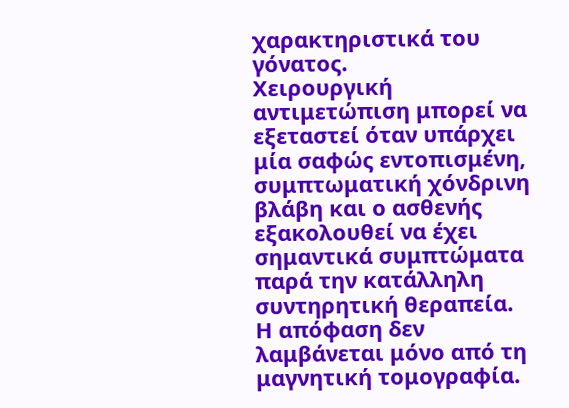χαρακτηριστικά του γόνατος.
Χειρουργική αντιμετώπιση μπορεί να εξεταστεί όταν υπάρχει μία σαφώς εντοπισμένη, συμπτωματική χόνδρινη βλάβη και ο ασθενής εξακολουθεί να έχει σημαντικά συμπτώματα παρά την κατάλληλη συντηρητική θεραπεία.
Η απόφαση δεν λαμβάνεται μόνο από τη μαγνητική τομογραφία.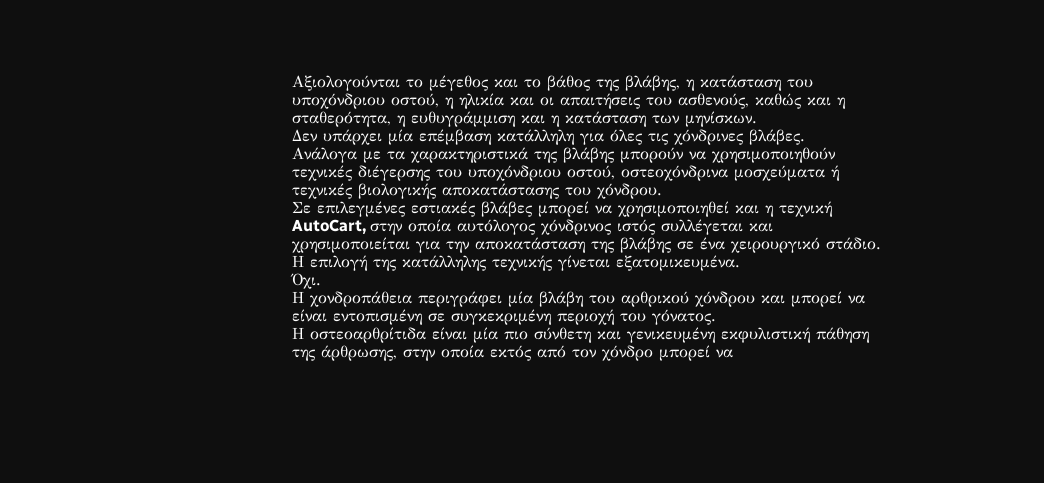Αξιολογούνται το μέγεθος και το βάθος της βλάβης, η κατάσταση του υποχόνδριου οστού, η ηλικία και οι απαιτήσεις του ασθενούς, καθώς και η σταθερότητα, η ευθυγράμμιση και η κατάσταση των μηνίσκων.
Δεν υπάρχει μία επέμβαση κατάλληλη για όλες τις χόνδρινες βλάβες.
Ανάλογα με τα χαρακτηριστικά της βλάβης μπορούν να χρησιμοποιηθούν τεχνικές διέγερσης του υποχόνδριου οστού, οστεοχόνδρινα μοσχεύματα ή τεχνικές βιολογικής αποκατάστασης του χόνδρου.
Σε επιλεγμένες εστιακές βλάβες μπορεί να χρησιμοποιηθεί και η τεχνική AutoCart, στην οποία αυτόλογος χόνδρινος ιστός συλλέγεται και χρησιμοποιείται για την αποκατάσταση της βλάβης σε ένα χειρουργικό στάδιο.
Η επιλογή της κατάλληλης τεχνικής γίνεται εξατομικευμένα.
Όχι.
Η χονδροπάθεια περιγράφει μία βλάβη του αρθρικού χόνδρου και μπορεί να είναι εντοπισμένη σε συγκεκριμένη περιοχή του γόνατος.
Η οστεοαρθρίτιδα είναι μία πιο σύνθετη και γενικευμένη εκφυλιστική πάθηση της άρθρωσης, στην οποία εκτός από τον χόνδρο μπορεί να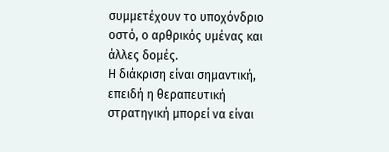συμμετέχουν το υποχόνδριο οστό, ο αρθρικός υμένας και άλλες δομές.
Η διάκριση είναι σημαντική, επειδή η θεραπευτική στρατηγική μπορεί να είναι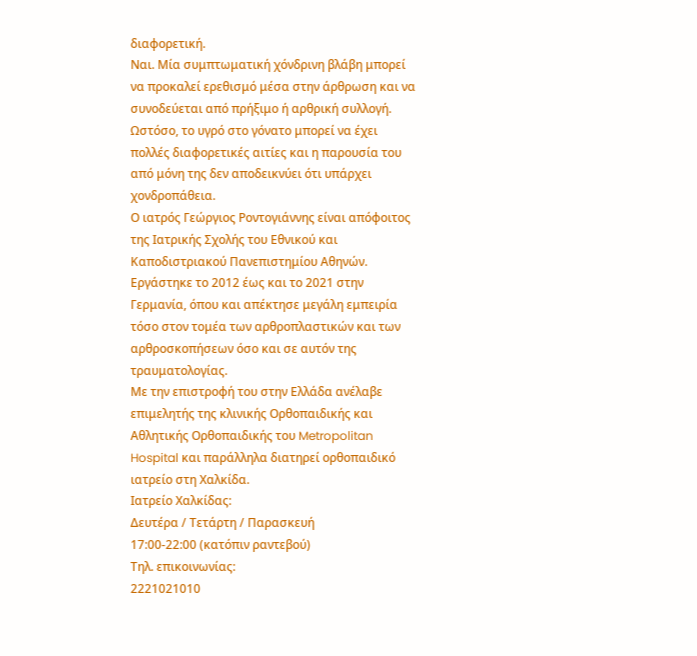διαφορετική.
Ναι. Μία συμπτωματική χόνδρινη βλάβη μπορεί να προκαλεί ερεθισμό μέσα στην άρθρωση και να συνοδεύεται από πρήξιμο ή αρθρική συλλογή.
Ωστόσο, το υγρό στο γόνατο μπορεί να έχει πολλές διαφορετικές αιτίες και η παρουσία του από μόνη της δεν αποδεικνύει ότι υπάρχει χονδροπάθεια.
Ο ιατρός Γεώργιος Ροντογιάννης είναι απόφοιτος της Ιατρικής Σχολής του Εθνικού και Καποδιστριακού Πανεπιστημίου Αθηνών.
Εργάστηκε το 2012 έως και το 2021 στην Γερμανία, όπου και απέκτησε μεγάλη εμπειρία τόσο στον τομέα των αρθροπλαστικών και των αρθροσκοπήσεων όσο και σε αυτόν της τραυματολογίας.
Με την επιστροφή του στην Ελλάδα ανέλαβε επιμελητής της κλινικής Ορθοπαιδικής και Αθλητικής Ορθοπαιδικής του Metropolitan Hospital και παράλληλα διατηρεί ορθοπαιδικό ιατρείο στη Χαλκίδα.
Ιατρείο Χαλκίδας:
Δευτέρα / Τετάρτη / Παρασκευή
17:00-22:00 (κατόπιν ραντεβού)
Τηλ. επικοινωνίας:
2221021010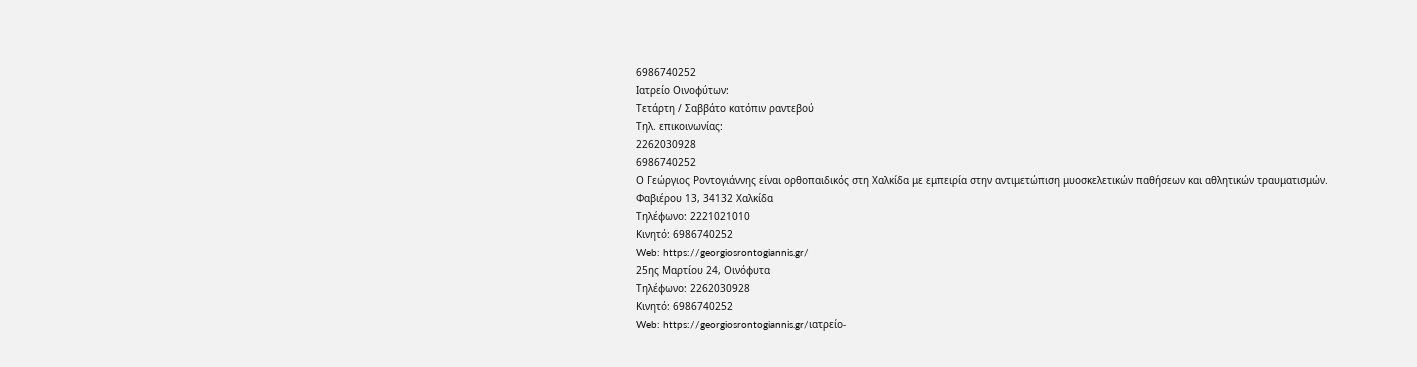6986740252
Ιατρείο Οινοφύτων:
Τετάρτη / Σαββάτο κατόπιν ραντεβού
Τηλ. επικοινωνίας:
2262030928
6986740252
Ο Γεώργιος Ροντογιάννης είναι ορθοπαιδικός στη Χαλκίδα με εμπειρία στην αντιμετώπιση μυοσκελετικών παθήσεων και αθλητικών τραυματισμών.
Φαβιέρου 13, 34132 Χαλκίδα
Τηλέφωνο: 2221021010
Κινητό: 6986740252
Web: https://georgiosrontogiannis.gr/
25ης Μαρτίου 24, Οινόφυτα
Τηλέφωνο: 2262030928
Κινητό: 6986740252
Web: https://georgiosrontogiannis.gr/ιατρείο-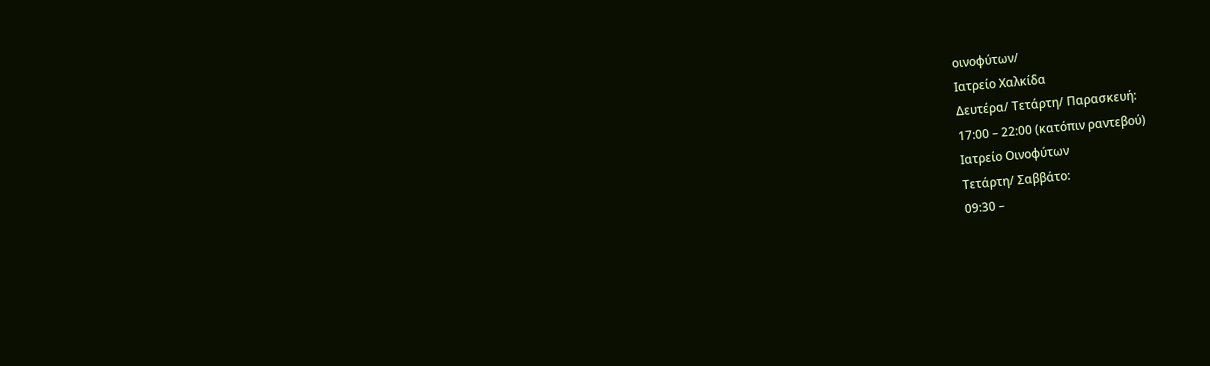οινοφύτων/
Iατρείο Χαλκίδα
Δευτέρα/ Τετάρτη/ Παρασκευή:
17:00 – 22:00 (κατόπιν ραντεβού)
Ιατρείο Οινοφύτων
Τετάρτη/ Σαββάτο:
09:30 –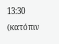13:30 (κατόπιν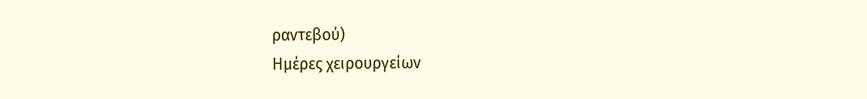ραντεβού)
Ημέρες χειρουργείων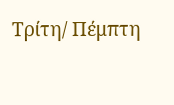Τρίτη/ Πέμπτη